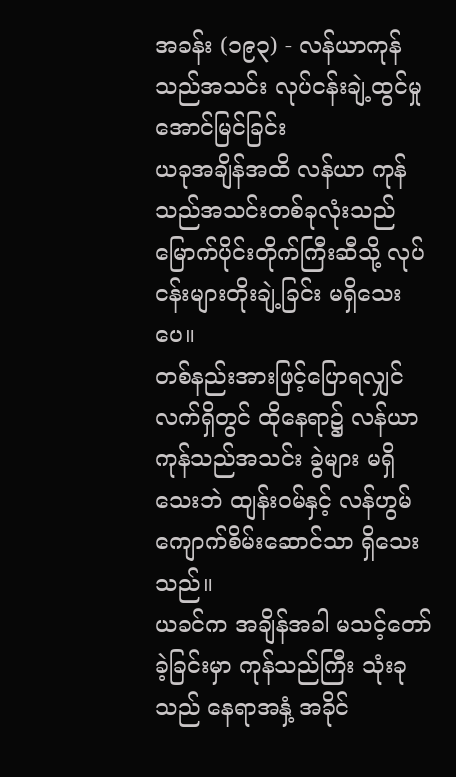အခန်း (၁၉၃) - လန်ယာကုန်သည်အသင်း လုပ်ငန်းချဲ့ထွင်မှု အောင်မြင်ခြင်း
ယခုအချိန်အထိ လန်ယာ ကုန်သည်အသင်းတစ်ခုလုံးသည် မြောက်ပိုင်းတိုက်ကြီးဆီသို့ လုပ်ငန်းများတိုးချဲ့ခြင်း မရှိသေးပေ။
တစ်နည်းအားဖြင့်ပြောရလျှင် လက်ရှိတွင် ထိုနေရာ၌ လန်ယာကုန်သည်အသင်း ခွဲများ မရှိသေးဘဲ ထျန်းဝမ်နှင့် လန်ဟွမ်ကျောက်စိမ်းဆောင်သာ ရှိသေးသည်။
ယခင်က အချိန်အခါ မသင့်တော်ခဲ့ခြင်းမှာ ကုန်သည်ကြီး သုံးခုသည် နေရာအနှံ့ အခိုင်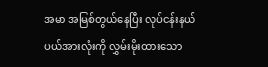အမာ အမြစ်တွယ်နေပြီး လုပ်ငန်းနယ်ပယ်အားလုံးကို လွှမ်းမိုးထားသော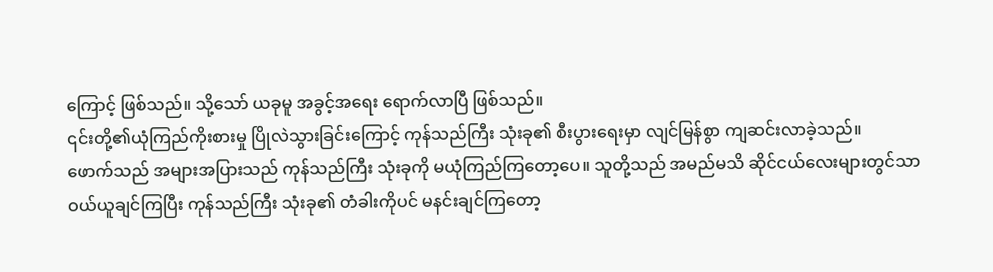ကြောင့် ဖြစ်သည်။ သို့သော် ယခုမူ အခွင့်အရေး ရောက်လာပြီ ဖြစ်သည်။
၎င်းတို့၏ယုံကြည်ကိုးစားမှု ပြိုလဲသွားခြင်းကြောင့် ကုန်သည်ကြီး သုံးခု၏ စီးပွားရေးမှာ လျင်မြန်စွာ ကျဆင်းလာခဲ့သည်။
ဖောက်သည် အများအပြားသည် ကုန်သည်ကြီး သုံးခုကို မယုံကြည်ကြတော့ပေ။ သူတို့သည် အမည်မသိ ဆိုင်ငယ်လေးများတွင်သာ ဝယ်ယူချင်ကြပြီး ကုန်သည်ကြီး သုံးခု၏ တံခါးကိုပင် မနင်းချင်ကြတော့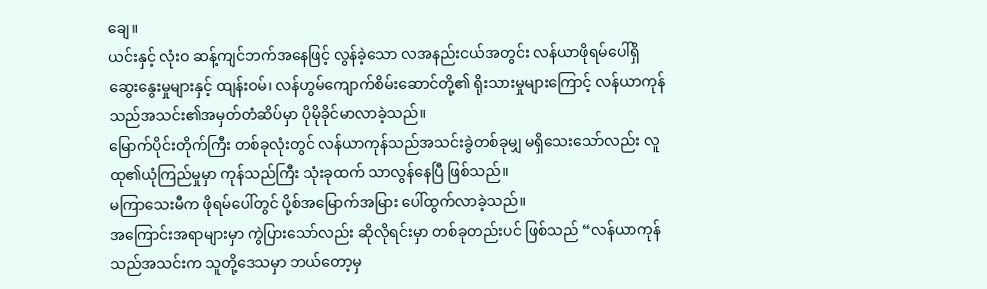ချေ။
ယင်းနှင့် လုံးဝ ဆန့်ကျင်ဘက်အနေဖြင့် လွန်ခဲ့သော လအနည်းငယ်အတွင်း လန်ယာဖိုရမ်ပေါ်ရှိ ဆွေးနွေးမှုများနှင့် ထျန်းဝမ်၊ လန်ဟွမ်ကျောက်စိမ်းဆောင်တို့၏ ရိုးသားမှုများကြောင့် လန်ယာကုန်သည်အသင်း၏အမှတ်တံဆိပ်မှာ ပိုမိုခိုင်မာလာခဲ့သည်။
မြောက်ပိုင်းတိုက်ကြီး တစ်ခုလုံးတွင် လန်ယာကုန်သည်အသင်းခွဲတစ်ခုမျှ မရှိသေးသော်လည်း လူထု၏ယုံကြည်မှုမှာ ကုန်သည်ကြီး သုံးခုထက် သာလွန်နေပြီ ဖြစ်သည်။
မကြာသေးမီက ဖိုရမ်ပေါ်တွင် ပို့စ်အမြောက်အမြား ပေါ်ထွက်လာခဲ့သည်။
အကြောင်းအရာများမှာ ကွဲပြားသော်လည်း ဆိုလိုရင်းမှာ တစ်ခုတည်းပင် ဖြစ်သည် “လန်ယာကုန်သည်အသင်းက သူတို့ဒေသမှာ ဘယ်တော့မှ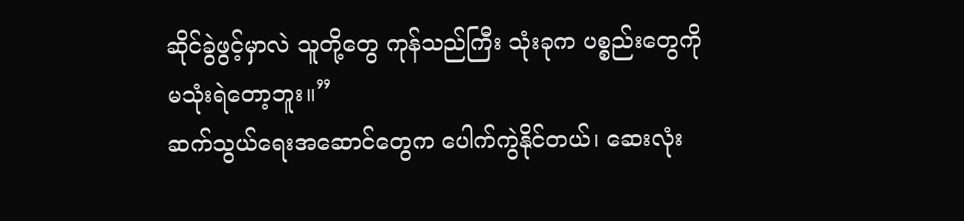ဆိုင်ခွဲဖွင့်မှာလဲ သူတို့တွေ ကုန်သည်ကြီး သုံးခုက ပစ္စည်းတွေကို မသုံးရဲတော့ဘူး။”
ဆက်သွယ်ရေးအဆောင်တွေက ပေါက်ကွဲနိုင်တယ်၊ ဆေးလုံး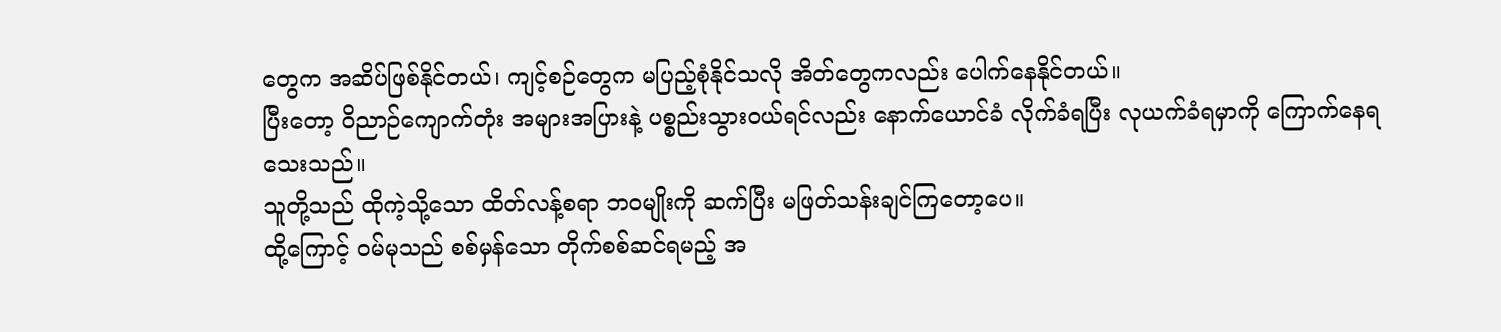တွေက အဆိပ်ဖြစ်နိုင်တယ်၊ ကျင့်စဉ်တွေက မပြည့်စုံနိုင်သလို အိတ်တွေကလည်း ပေါက်နေနိုင်တယ်။
ပြီးတော့ ဝိညာဉ်ကျောက်တုံး အများအပြားနဲ့ ပစ္စည်းသွားဝယ်ရင်လည်း နောက်ယောင်ခံ လိုက်ခံရပြီး လုယက်ခံရမှာကို ကြောက်နေရသေးသည်။
သူတို့သည် ထိုကဲ့သို့သော ထိတ်လန့်စရာ ဘဝမျိုးကို ဆက်ပြီး မဖြတ်သန်းချင်ကြတော့ပေ။
ထို့ကြောင့် ဝမ်မုသည် စစ်မှန်သော တိုက်စစ်ဆင်ရမည့် အ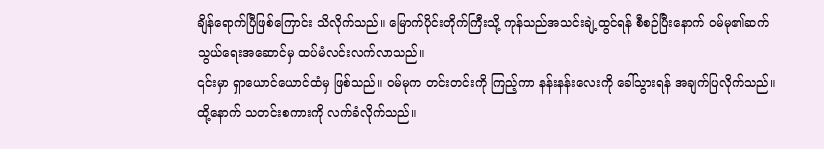ချိန်ရောက်ပြီဖြစ်ကြောင်း သိလိုက်သည်။ မြောက်ပိုင်းတိုက်ကြီးသို့ ကုန်သည်အသင်းချဲ့ထွင်ရန် စီစဉ်ပြီးနောက် ဝမ်မု၏ဆက်သွယ်ရေးအဆောင်မှ ထပ်မံလင်းလက်လာသည်။
၎င်းမှာ ရှာယောင်ယောင်ထံမှ ဖြစ်သည်။ ဝမ်မုက တင်းတင်းကို ကြည့်ကာ နန်းနန်းလေးကို ခေါ်သွားရန် အချက်ပြလိုက်သည်။ ထို့နောက် သတင်းစကားကို လက်ခံလိုက်သည်။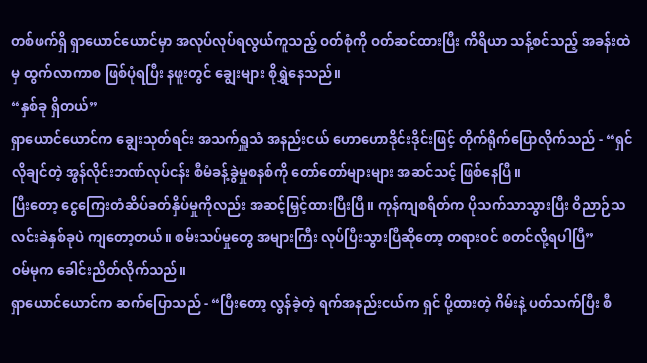တစ်ဖက်ရှိ ရှာယောင်ယောင်မှာ အလုပ်လုပ်ရလွယ်ကူသည့် ဝတ်စုံကို ဝတ်ဆင်ထားပြီး ကိရိယာ သန့်စင်သည့် အခန်းထဲမှ ထွက်လာကာစ ဖြစ်ပုံရပြီး နဖူးတွင် ချွေးများ စိုရွှဲနေသည်။
“နှစ်ခု ရှိတယ်”
ရှာယောင်ယောင်က ချွေးသုတ်ရင်း အသက်ရှူသံ အနည်းငယ် ဟောဟောဒိုင်းဒိုင်းဖြင့် တိုက်ရိုက်ပြောလိုက်သည် - “ရှင်လိုချင်တဲ့ အွန်လိုင်းဘဏ်လုပ်ငန်း စီမံခန့်ခွဲမှုစနစ်ကို တော်တော်များများ အဆင်သင့် ဖြစ်နေပြီ။
ပြီးတော့ ငွေကြေးတံဆိပ်ခတ်နှိပ်မှုကိုလည်း အဆင့်မြှင့်ထားပြီးပြီ။ ကုန်ကျစရိတ်က ပိုသက်သာသွားပြီး ဝိညာဉ်သလင်းခဲနှစ်ခုပဲ ကျတော့တယ်။ စမ်းသပ်မှုတွေ အများကြီး လုပ်ပြီးသွားပြီဆိုတော့ တရားဝင် စတင်လို့ရပါပြီ”
ဝမ်မုက ခေါင်းညိတ်လိုက်သည်။
ရှာယောင်ယောင်က ဆက်ပြောသည် - “ပြီးတော့ လွန်ခဲ့တဲ့ ရက်အနည်းငယ်က ရှင် ပို့ထားတဲ့ ဂိမ်းနဲ့ ပတ်သက်ပြီး စီ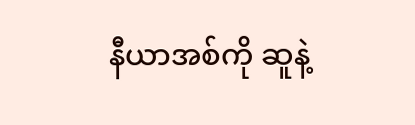နီယာအစ်ကို ဆူနဲ့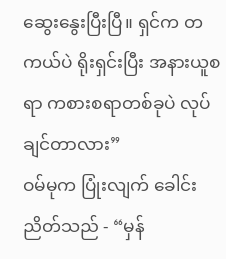ဆွေးနွေးပြီးပြီ။ ရှင်က တကယ်ပဲ ရိုးရှင်းပြီး အနားယူစရာ ကစားစရာတစ်ခုပဲ လုပ်ချင်တာလား”
ဝမ်မုက ပြုံးလျက် ခေါင်းညိတ်သည် - “မှန်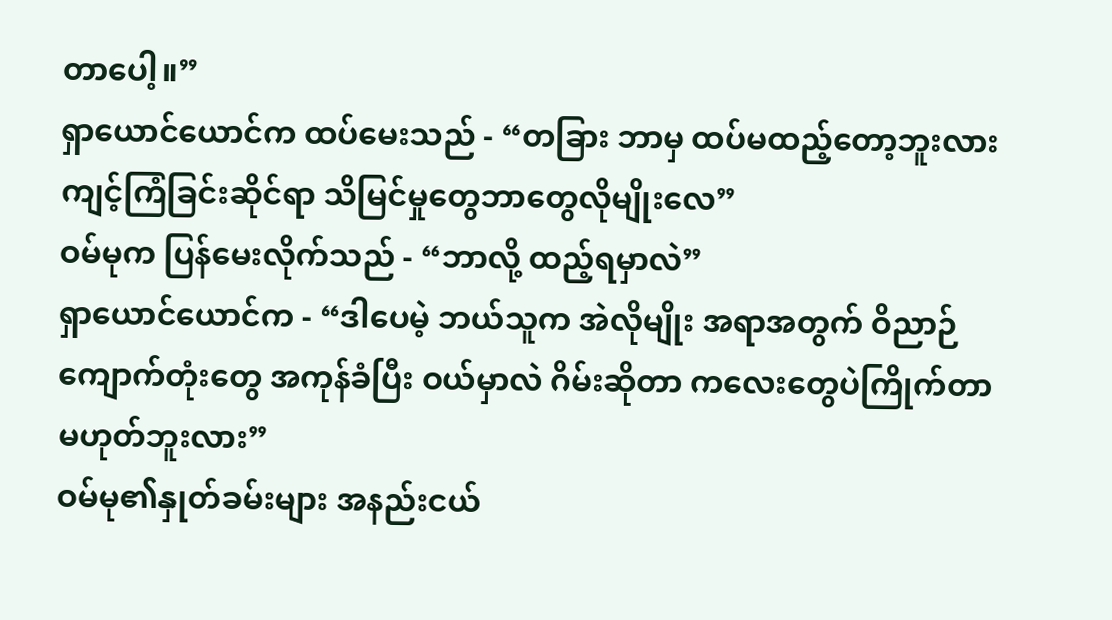တာပေါ့။”
ရှာယောင်ယောင်က ထပ်မေးသည် - “တခြား ဘာမှ ထပ်မထည့်တော့ဘူးလား ကျင့်ကြံခြင်းဆိုင်ရာ သိမြင်မှုတွေဘာတွေလိုမျိုးလေ”
ဝမ်မုက ပြန်မေးလိုက်သည် - “ဘာလို့ ထည့်ရမှာလဲ”
ရှာယောင်ယောင်က - “ဒါပေမဲ့ ဘယ်သူက အဲလိုမျိုး အရာအတွက် ဝိညာဉ်ကျောက်တုံးတွေ အကုန်ခံပြီး ဝယ်မှာလဲ ဂိမ်းဆိုတာ ကလေးတွေပဲကြိုက်တာ မဟုတ်ဘူးလား”
ဝမ်မု၏နှုတ်ခမ်းများ အနည်းငယ်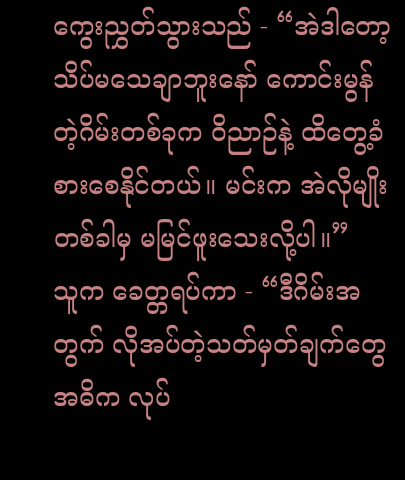ကွေးညွှတ်သွားသည် - “အဲဒါတော့ သိပ်မသေချာဘူးနော် ကောင်းမွန်တဲ့ဂိမ်းတစ်ခုက ဝိညာဉ်နဲ့ ထိတွေ့ခံစားစေနိုင်တယ်။ မင်းက အဲလိုမျိုး တစ်ခါမှ မမြင်ဖူးသေးလို့ပါ။”
သူက ခေတ္တရပ်ကာ - “ဒီဂိမ်းအတွက် လိုအပ်တဲ့သတ်မှတ်ချက်တွေ အဓိက လုပ်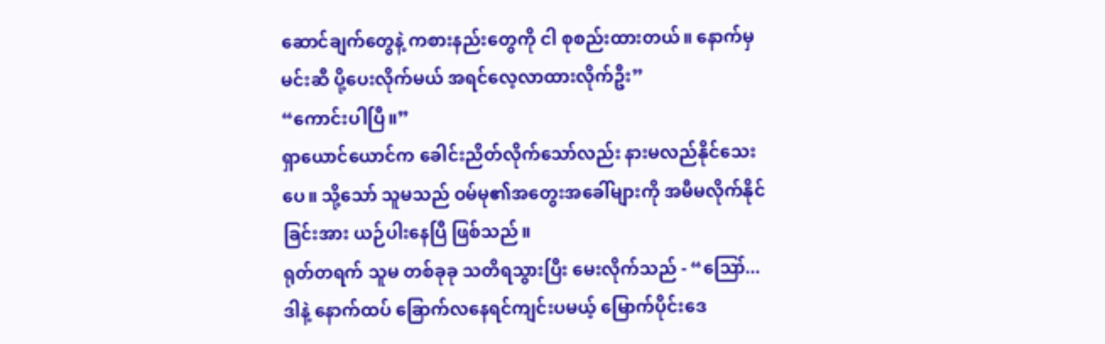ဆောင်ချက်တွေနဲ့ ကစားနည်းတွေကို ငါ စုစည်းထားတယ်။ နောက်မှ မင်းဆီ ပို့ပေးလိုက်မယ် အရင်လေ့လာထားလိုက်ဦး”
“ကောင်းပါပြီ။”
ရှာယောင်ယောင်က ခေါင်းညိတ်လိုက်သော်လည်း နားမလည်နိုင်သေးပေ။ သို့သော် သူမသည် ဝမ်မု၏အတွေးအခေါ်များကို အမီမလိုက်နိုင်ခြင်းအား ယဉ်ပါးနေပြီ ဖြစ်သည်။
ရုတ်တရက် သူမ တစ်ခုခု သတိရသွားပြီး မေးလိုက်သည် - “ဪ... ဒါနဲ့ နောက်ထပ် ခြောက်လနေရင်ကျင်းပမယ့် မြောက်ပိုင်းဒေ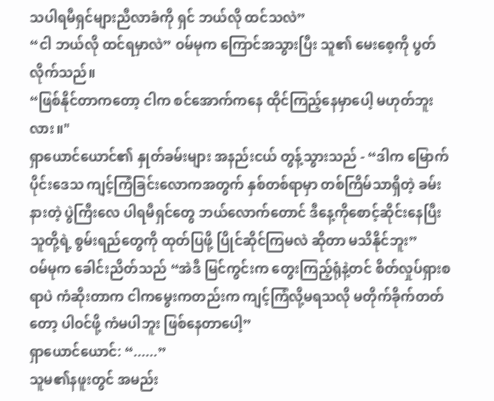သပါရမီရှင်များညီလာခံကို ရှင် ဘယ်လို ထင်သလဲ”
“ငါ ဘယ်လို ထင်ရမှာလဲ” ဝမ်မုက ကြောင်အသွားပြီး သူ၏ မေးစေ့ကို ပွတ်လိုက်သည်။
“ဖြစ်နိုင်တာကတော့ ငါက စင်အောက်ကနေ ထိုင်ကြည့်နေမှာပေါ့ မဟုတ်ဘူးလား။"
ရှာယောင်ယောင်၏ နှုတ်ခမ်းများ အနည်းငယ် တွန့်သွားသည် - “ဒါက မြောက်ပိုင်းဒေသ ကျင့်ကြံခြင်းလောကအတွက် နှစ်တစ်ရာမှာ တစ်ကြိမ်သာရှိတဲ့ ခမ်းနားတဲ့ ပွဲကြီးလေ ပါရမီရှင်တွေ ဘယ်လောက်တောင် ဒီနေ့ကိုစောင့်ဆိုင်းနေပြီး သူတို့ရဲ့ စွမ်းရည်တွေကို ထုတ်ပြဖို့ ပြိုင်ဆိုင်ကြမလဲ ဆိုတာ မသိနိုင်ဘူး”
ဝမ်မုက ခေါင်းညိတ်သည် “အဲဒီ မြင်ကွင်းက တွေးကြည့်ရုံနဲ့တင် စိတ်လှုပ်ရှားစရာပဲ ကံဆိုးတာက ငါကမွေးကတည်းက ကျင့်ကြံလို့မရသလို မတိုက်ခိုက်တတ်တော့ ပါဝင်ဖို့ ကံမပါဘူး ဖြစ်နေတာပေါ့”
ရှာယောင်ယောင်: “......”
သူမ၏နဖူးတွင် အမည်း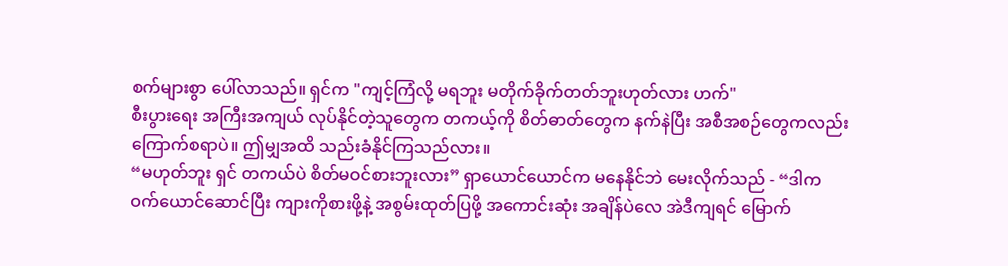စက်များစွာ ပေါ်လာသည်။ ရှင်က "ကျင့်ကြံလို့ မရဘူး မတိုက်ခိုက်တတ်ဘူးဟုတ်လား ဟက်"
စီးပွားရေး အကြီးအကျယ် လုပ်နိုင်တဲ့သူတွေက တကယ့်ကို စိတ်ဓာတ်တွေက နက်နဲပြီး အစီအစဉ်တွေကလည်း ကြောက်စရာပဲ။ ဤမျှအထိ သည်းခံနိုင်ကြသည်လား။
“မဟုတ်ဘူး ရှင် တကယ်ပဲ စိတ်မဝင်စားဘူးလား” ရှာယောင်ယောင်က မနေနိုင်ဘဲ မေးလိုက်သည် - “ဒါက ဝက်ယောင်ဆောင်ပြီး ကျားကိုစားဖို့နဲ့ အစွမ်းထုတ်ပြဖို့ အကောင်းဆုံး အချိန်ပဲလေ အဲဒီကျရင် မြောက်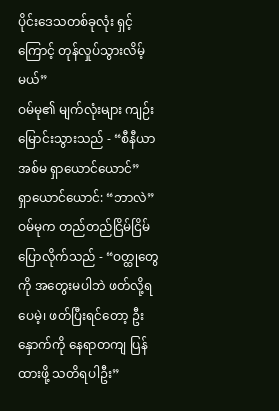ပိုင်းဒေသတစ်ခုလုံး ရှင့်ကြောင့် တုန်လှုပ်သွားလိမ့်မယ်”
ဝမ်မု၏ မျက်လုံးများ ကျဉ်းမြောင်းသွားသည် - “စီနီယာအစ်မ ရှာယောင်ယောင်”
ရှာယောင်ယောင်: “ဘာလဲ”
ဝမ်မုက တည်တည်ငြိမ်ငြိမ် ပြောလိုက်သည် - “ဝတ္ထုတွေကို အတွေးမပါဘဲ ဖတ်လို့ရပေမဲ့၊ ဖတ်ပြီးရင်တော့ ဦးနှောက်ကို နေရာတကျ ပြန်ထားဖို့ သတိရပါဦး”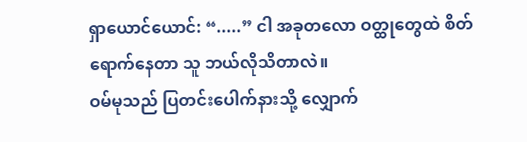ရှာယောင်ယောင်: “.....” ငါ အခုတလော ဝတ္ထုတွေထဲ စိတ်ရောက်နေတာ သူ ဘယ်လိုသိတာလဲ။
ဝမ်မုသည် ပြတင်းပေါက်နားသို့ လျှောက်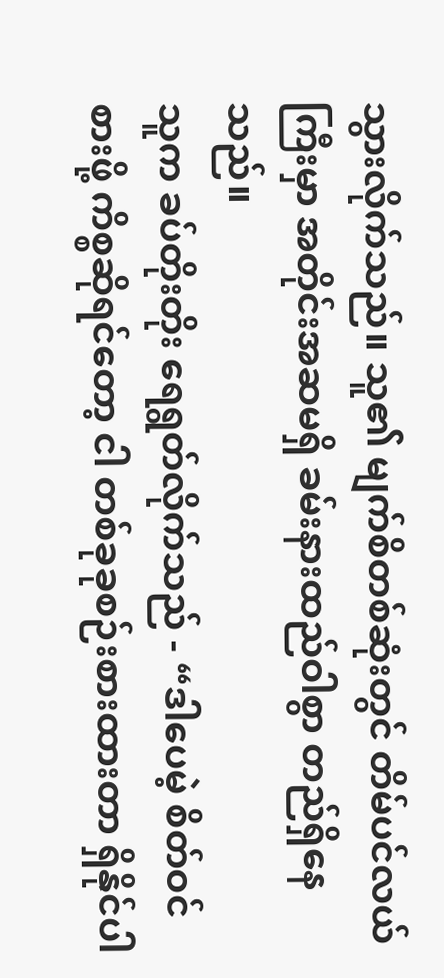သွားလိုက်သည်။ သူ၏ မျက်စိတစ်ဆုံးတွင် တိမ်ပင်လယ်ကြီးမှာ အတိုင်းအဆမရှိ ခမ်းနားထည်ဝါစွာ တည်ရှိနေသည်။
သူက ခပ်တိုးတိုး ရေရွတ်လိုက်သည် - “ဒါပေမဲ့ စိတ်ဝင်စားဖို့ ကိစ္စဆိုရင်တော့ ငါ တစ်ခုခုစဉ်းစားထားတာ ရှိနိုင်ပါ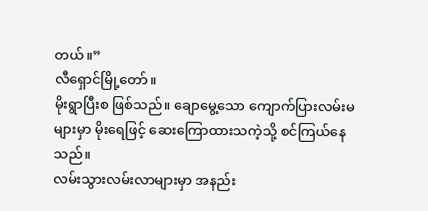တယ်။”
လီရှောင်မြို့တော်။
မိုးရွာပြီးစ ဖြစ်သည်။ ချောမွေ့သော ကျောက်ပြားလမ်းမများမှာ မိုးရေဖြင့် ဆေးကြောထားသကဲ့သို့ စင်ကြယ်နေသည်။
လမ်းသွားလမ်းလာများမှာ အနည်း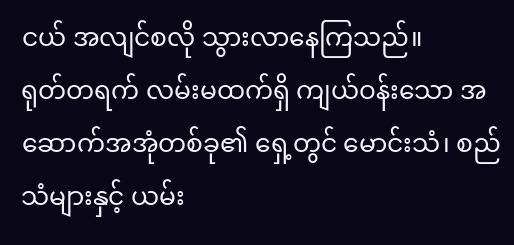ငယ် အလျင်စလို သွားလာနေကြသည်။
ရုတ်တရက် လမ်းမထက်ရှိ ကျယ်ဝန်းသော အဆောက်အအုံတစ်ခု၏ ရှေ့တွင် မောင်းသံ၊ စည်သံများနှင့် ယမ်း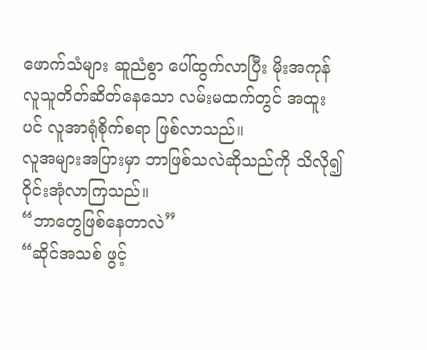ဖောက်သံများ ဆူညံစွာ ပေါ်ထွက်လာပြီး မိုးအကုန် လူသူတိတ်ဆိတ်နေသော လမ်းမထက်တွင် အထူးပင် လူအာရုံစိုက်စရာ ဖြစ်လာသည်။
လူအများအပြားမှာ ဘာဖြစ်သလဲဆိုသည်ကို သိလို၍ ဝိုင်းအုံလာကြသည်။
“ဘာတွေဖြစ်နေတာလဲ”
“ဆိုင်အသစ် ဖွင့်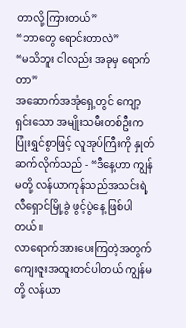တာလို့ ကြားတယ်”
“ဘာတွေ ရောင်းတာလဲ”
“မသိဘူး ငါလည်း အခုမှ ရောက်တာ”
အဆောက်အအုံရှေ့တွင် ကျော့ရှင်းသော အမျိုးသမီးတစ်ဦးက ပြုံးရွှင်စွာဖြင့် လူအုပ်ကြီးကို နှုတ်ဆက်လိုက်သည် - “ဒီနေ့ဟာ ကျွန်မတို့ လန်ယာကုန်သည်အသင်းရဲ့ လီရှောင်မြို့ခွဲ ဖွင့်ပွဲနေ့ ဖြစ်ပါတယ်။
လာရောက်အားပေးကြတဲ့အတွက် ကျေးဇူးအထူးတင်ပါတယ် ကျွန်မတို့ လန်ယာ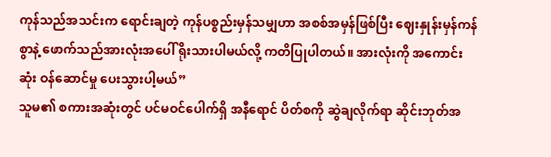ကုန်သည်အသင်းက ရောင်းချတဲ့ ကုန်ပစ္စည်းမှန်သမျှဟာ အစစ်အမှန်ဖြစ်ပြီး ဈေးနှုန်းမှန်ကန်စွာနဲ့ ဖောက်သည်အားလုံးအပေါ် ရိုးသားပါမယ်လို့ ကတိပြုပါတယ်။ အားလုံးကို အကောင်းဆုံး ဝန်ဆောင်မှု ပေးသွားပါ့မယ်”
သူမ၏ စကားအဆုံးတွင် ပင်မဝင်ပေါက်ရှိ အနီရောင် ပိတ်စကို ဆွဲချလိုက်ရာ ဆိုင်းဘုတ်အ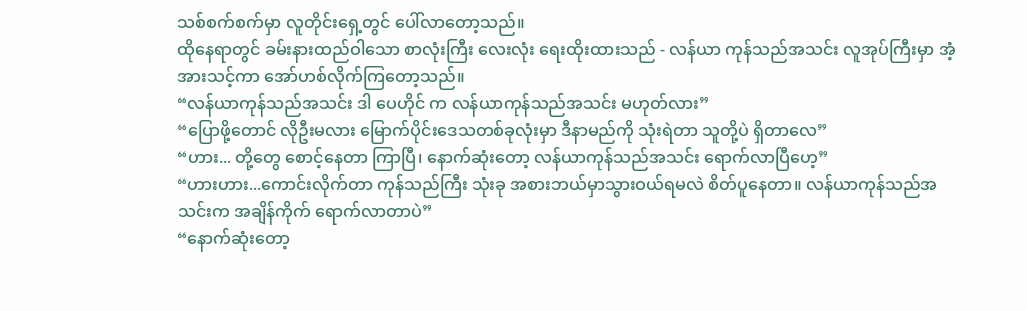သစ်စက်စက်မှာ လူတိုင်းရှေ့တွင် ပေါ်လာတော့သည်။
ထိုနေရာတွင် ခမ်းနားထည်ဝါသော စာလုံးကြီး လေးလုံး ရေးထိုးထားသည် - လန်ယာ ကုန်သည်အသင်း လူအုပ်ကြီးမှာ အံ့အားသင့်ကာ အော်ဟစ်လိုက်ကြတော့သည်။
“လန်ယာကုန်သည်အသင်း ဒါ ပေဟိုင် က လန်ယာကုန်သည်အသင်း မဟုတ်လား”
“ပြောဖို့တောင် လိုဦးမလား မြောက်ပိုင်းဒေသတစ်ခုလုံးမှာ ဒီနာမည်ကို သုံးရဲတာ သူတို့ပဲ ရှိတာလေ”
“ဟား... တို့တွေ စောင့်နေတာ ကြာပြီ၊ နောက်ဆုံးတော့ လန်ယာကုန်သည်အသင်း ရောက်လာပြီဟေ့”
“ဟားဟား...ကောင်းလိုက်တာ ကုန်သည်ကြီး သုံးခု အစားဘယ်မှာသွားဝယ်ရမလဲ စိတ်ပူနေတာ။ လန်ယာကုန်သည်အသင်းက အချိန်ကိုက် ရောက်လာတာပဲ”
“နောက်ဆုံးတော့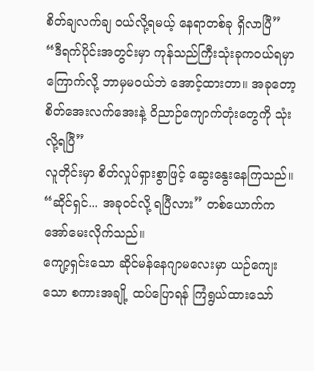စိတ်ချလက်ချ ဝယ်လို့ရမယ့် နေရာတစ်ခု ရှိလာပြီ”
“ဒီရက်ပိုင်းအတွင်းမှာ ကုန်သည်ကြီးသုံးခုကဝယ်ရမှာ ကြောက်လို့ ဘာမှမဝယ်ဘဲ အောင့်ထားတာ။ အခုတော့ စိတ်အေးလက်အေးနဲ့ ဝိညာဉ်ကျောက်တုံးတွေကို သုံးလို့ရပြီ”
လူတိုင်းမှာ စိတ်လှုပ်ရှားစွာဖြင့် ဆွေးနွေးနေကြသည်။
“ဆိုင်ရှင်... အခုဝင်လို့ ရပြီလား” တစ်ယောက်က အော်မေးလိုက်သည်။
ကျော့ရှင်းသော ဆိုင်မန်နေဂျာမလေးမှာ ယဉ်ကျေးသော စကားအချို့ ထပ်ပြောရန် ကြံရွယ်ထားသော်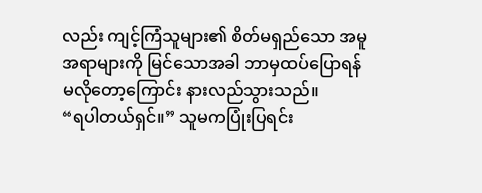လည်း ကျင့်ကြံသူများ၏ စိတ်မရှည်သော အမူအရာများကို မြင်သောအခါ ဘာမှထပ်ပြောရန် မလိုတော့ကြောင်း နားလည်သွားသည်။
“ရပါတယ်ရှင်။” သူမကပြုံးပြရင်း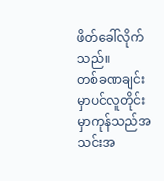ဖိတ်ခေါ်လိုက်သည်။
တစ်ခဏချင်းမှာပင်လူတိုင်းမှာကုန်သည်အသင်းအ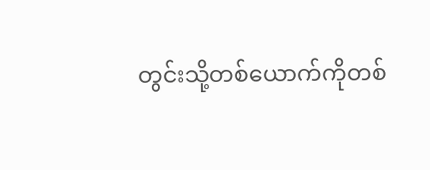တွင်းသို့တစ်ယောက်ကိုတစ်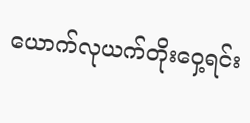ယောက်လုယက်တိုးဝှေ့ရင်း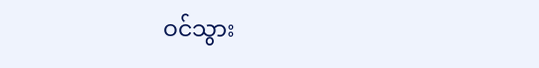ဝင်သွား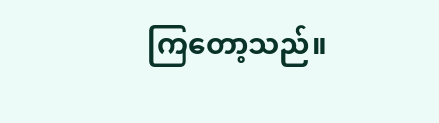ကြတော့သည်။